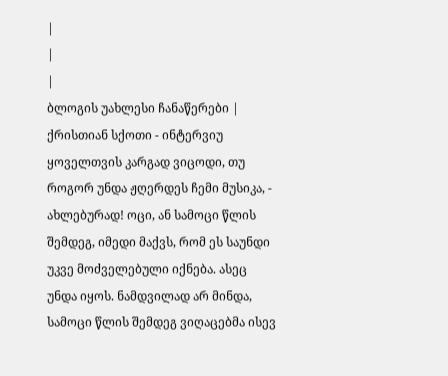|
|
|
ბლოგის უახლესი ჩანაწერები |
ქრისთიან სქოთი - ინტერვიუ
ყოველთვის კარგად ვიცოდი, თუ როგორ უნდა ჟღერდეს ჩემი მუსიკა, - ახლებურად! ოცი, ან სამოცი წლის შემდეგ, იმედი მაქვს, რომ ეს საუნდი უკვე მოძველებული იქნება. ასეც უნდა იყოს. ნამდვილად არ მინდა, სამოცი წლის შემდეგ ვიღაცებმა ისევ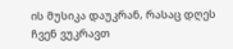ის მუსიკა დაუკრან, რასაც დღეს ჩვენ ვუკრავთ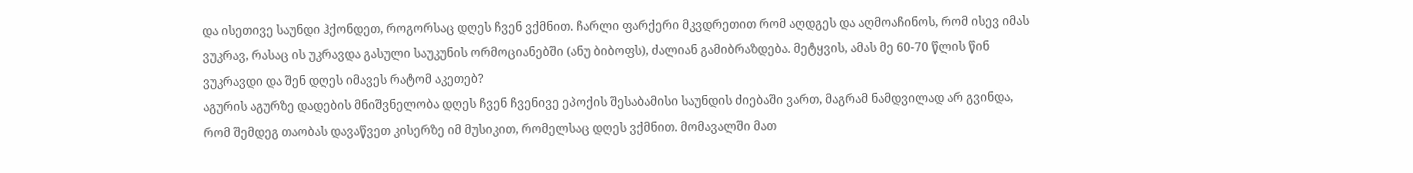და ისეთივე საუნდი ჰქონდეთ, როგორსაც დღეს ჩვენ ვქმნით. ჩარლი ფარქერი მკვდრეთით რომ აღდგეს და აღმოაჩინოს, რომ ისევ იმას ვუკრავ, რასაც ის უკრავდა გასული საუკუნის ორმოციანებში (ანუ ბიბოფს), ძალიან გამიბრაზდება. მეტყვის, ამას მე 60-70 წლის წინ ვუკრავდი და შენ დღეს იმავეს რატომ აკეთებ?
აგურის აგურზე დადების მნიშვნელობა დღეს ჩვენ ჩვენივე ეპოქის შესაბამისი საუნდის ძიებაში ვართ, მაგრამ ნამდვილად არ გვინდა, რომ შემდეგ თაობას დავაწვეთ კისერზე იმ მუსიკით, რომელსაც დღეს ვქმნით. მომავალში მათ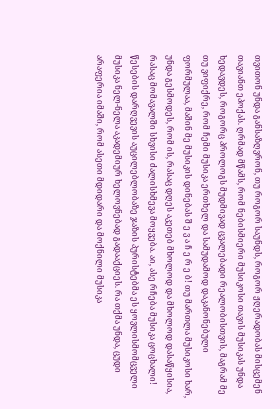თვითონ უნდა განსაზღვრონ, თუ როგორ საუნდს, როგორ ჟღერადობას მისცემენ თავიანთ ეპოქას. ღრმად მწამს, რომ ნებისმიერი მუსიკოსი თავის მუსიკას უნდა ხედავდეს, როგორც პროლოგს მუდმივად ცვალებადი რეალობისთვის, მაგრამ მე თუ ვიფიქრე, რომ ჩემი მუსიკა ერთხელ და სამუდამოდ დაკანონებული ფორმულაა, მაშინ მე მუსიკის დინებას შ ე ვ ა ჩ ე რ ე ბ! თუ მართლა მუსიკოსი ხარ, უნდა გესმოდეს, რომ ის, რასაც დღეს აკეთებ მხოლოდ და მხოლოდ დასაწყისია, რასაც მომავალში სხვისი ძალისხმევა მოყვება. აი, ასე რჩება მუსიკა ცოცხალი!
წესების დარღვევის აუცილებლობაზე ჯაზის პურისტებმა ეს ყოვლისმომცველი მუსიკა ნელ-ნელა აკადემიურ ხელოვნებად გადააქციეს. რა თქმა უნდა, ცუდი არაფერია იმაში, რომ ასეთი მდიდარი და მოქნილი მუსიკა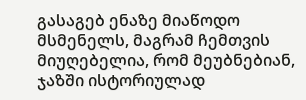გასაგებ ენაზე მიაწოდო მსმენელს, მაგრამ ჩემთვის მიუღებელია, რომ მეუბნებიან, ჯაზში ისტორიულად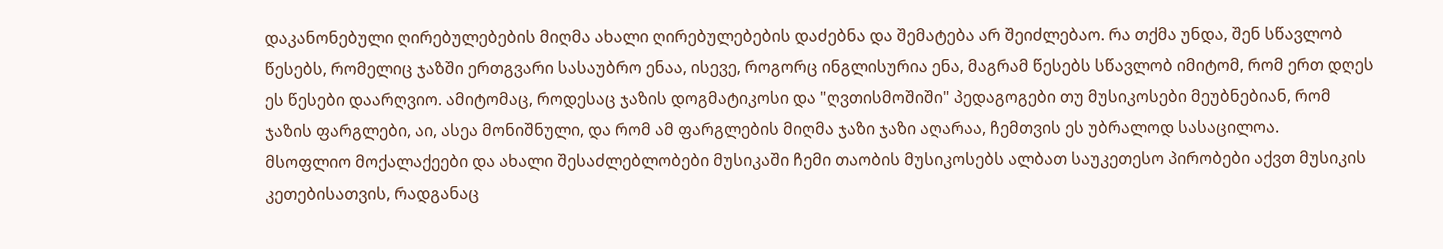დაკანონებული ღირებულებების მიღმა ახალი ღირებულებების დაძებნა და შემატება არ შეიძლებაო. რა თქმა უნდა, შენ სწავლობ წესებს, რომელიც ჯაზში ერთგვარი სასაუბრო ენაა, ისევე, როგორც ინგლისურია ენა, მაგრამ წესებს სწავლობ იმიტომ, რომ ერთ დღეს ეს წესები დაარღვიო. ამიტომაც, როდესაც ჯაზის დოგმატიკოსი და "ღვთისმოშიში" პედაგოგები თუ მუსიკოსები მეუბნებიან, რომ ჯაზის ფარგლები, აი, ასეა მონიშნული, და რომ ამ ფარგლების მიღმა ჯაზი ჯაზი აღარაა, ჩემთვის ეს უბრალოდ სასაცილოა.
მსოფლიო მოქალაქეები და ახალი შესაძლებლობები მუსიკაში ჩემი თაობის მუსიკოსებს ალბათ საუკეთესო პირობები აქვთ მუსიკის კეთებისათვის, რადგანაც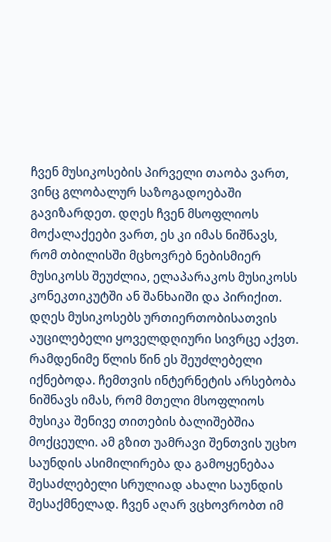ჩვენ მუსიკოსების პირველი თაობა ვართ, ვინც გლობალურ საზოგადოებაში გავიზარდეთ. დღეს ჩვენ მსოფლიოს მოქალაქეები ვართ, ეს კი იმას ნიშნავს, რომ თბილისში მცხოვრებ ნებისმიერ მუსიკოსს შეუძლია, ელაპარაკოს მუსიკოსს კონეკთიკუტში ან შანხაიში და პირიქით. დღეს მუსიკოსებს ურთიერთობისათვის აუცილებელი ყოველდღიური სივრცე აქვთ. რამდენიმე წლის წინ ეს შეუძლებელი იქნებოდა. ჩემთვის ინტერნეტის არსებობა ნიშნავს იმას, რომ მთელი მსოფლიოს მუსიკა შენივე თითების ბალიშებშია მოქცეული. ამ გზით უამრავი შენთვის უცხო საუნდის ასიმილირება და გამოყენებაა შესაძლებელი სრულიად ახალი საუნდის შესაქმნელად. ჩვენ აღარ ვცხოვრობთ იმ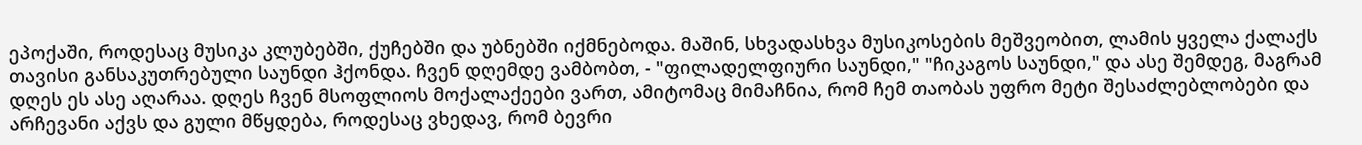ეპოქაში, როდესაც მუსიკა კლუბებში, ქუჩებში და უბნებში იქმნებოდა. მაშინ, სხვადასხვა მუსიკოსების მეშვეობით, ლამის ყველა ქალაქს თავისი განსაკუთრებული საუნდი ჰქონდა. ჩვენ დღემდე ვამბობთ, - "ფილადელფიური საუნდი," "ჩიკაგოს საუნდი," და ასე შემდეგ, მაგრამ დღეს ეს ასე აღარაა. დღეს ჩვენ მსოფლიოს მოქალაქეები ვართ, ამიტომაც მიმაჩნია, რომ ჩემ თაობას უფრო მეტი შესაძლებლობები და არჩევანი აქვს და გული მწყდება, როდესაც ვხედავ, რომ ბევრი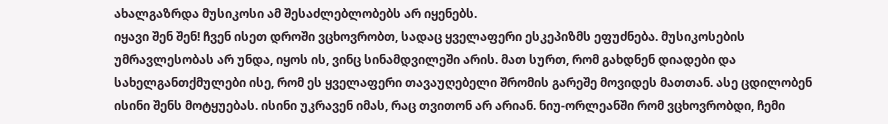ახალგაზრდა მუსიკოსი ამ შესაძლებლობებს არ იყენებს.
იყავი შენ შენ! ჩვენ ისეთ დროში ვცხოვრობთ, სადაც ყველაფერი ესკეპიზმს ეფუძნება. მუსიკოსების უმრავლესობას არ უნდა, იყოს ის, ვინც სინამდვილეში არის. მათ სურთ, რომ გახდნენ დიადები და სახელგანთქმულები ისე, რომ ეს ყველაფერი თავაუღებელი შრომის გარეშე მოვიდეს მათთან. ასე ცდილობენ ისინი შენს მოტყუებას. ისინი უკრავენ იმას, რაც თვითონ არ არიან. ნიუ-ორლეანში რომ ვცხოვრობდი, ჩემი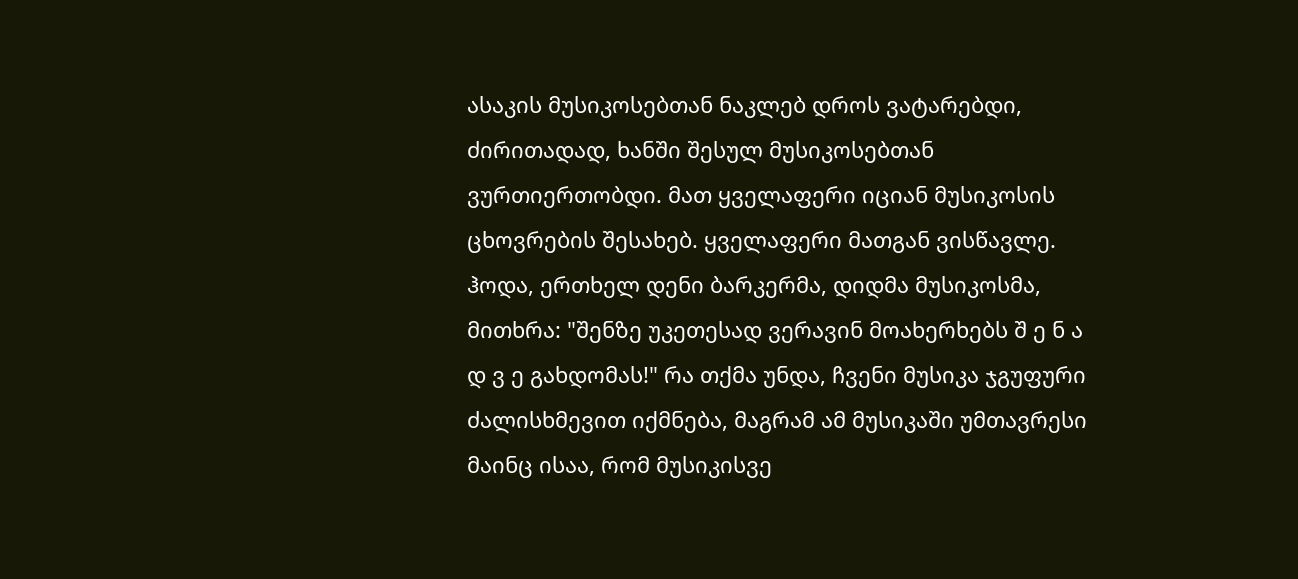ასაკის მუსიკოსებთან ნაკლებ დროს ვატარებდი, ძირითადად, ხანში შესულ მუსიკოსებთან ვურთიერთობდი. მათ ყველაფერი იციან მუსიკოსის ცხოვრების შესახებ. ყველაფერი მათგან ვისწავლე. ჰოდა, ერთხელ დენი ბარკერმა, დიდმა მუსიკოსმა, მითხრა: "შენზე უკეთესად ვერავინ მოახერხებს შ ე ნ ა დ ვ ე გახდომას!" რა თქმა უნდა, ჩვენი მუსიკა ჯგუფური ძალისხმევით იქმნება, მაგრამ ამ მუსიკაში უმთავრესი მაინც ისაა, რომ მუსიკისვე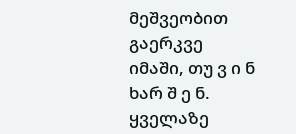მეშვეობით გაერკვე იმაში, თუ ვ ი ნ ხარ შ ე ნ. ყველაზე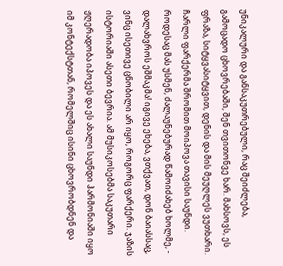უნიკალური და განსაკუთრებული, რაც შეიძლება, გამოცადო ცხოვრებაში, შენ თვითონვე ხარ. მახსოვს, ეს ფრაზა, სიტყვასიტყვით, დენის და მის მეუღლეს ვუთხარი. ჩარლი ფარქერმა შრომით მოიპოვა თავისი საუნდი. როდესაც მას უსმენ, ძალაუნებურად წამოიძახებ ხოლმე, - დალახვროს ეშმაკმა! იგივე ეხება, ვთქვათ, დონ ბაიასსაც, ვინც ისეთივე ცნობილი არ იყო, როგორც ფარქერი. ჯაზის ისტორიაში ასეთი ბევრია. ამ მუსიკოსებმა საკუთარი ჟღერადობა იპოვეს და ეს ახალი საუნდი ჰარმონიაში იყო იმ კონტექსტთან, რომელშიც ისინი ცხოვრობდნენ და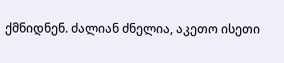ქმნიდნენ. ძალიან ძნელია, აკეთო ისეთი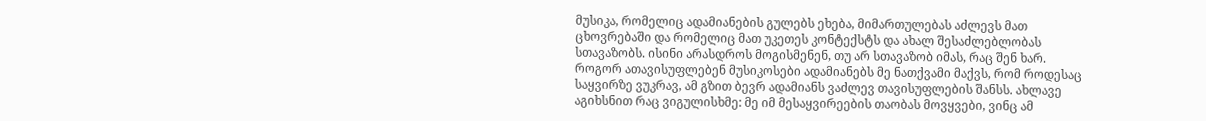მუსიკა, რომელიც ადამიანების გულებს ეხება, მიმართულებას აძლევს მათ ცხოვრებაში და რომელიც მათ უკეთეს კონტექსტს და ახალ შესაძლებლობას სთავაზობს. ისინი არასდროს მოგისმენენ, თუ არ სთავაზობ იმას, რაც შენ ხარ.
როგორ ათავისუფლებენ მუსიკოსები ადამიანებს მე ნათქვამი მაქვს, რომ როდესაც საყვირზე ვუკრავ, ამ გზით ბევრ ადამიანს ვაძლევ თავისუფლების შანსს. ახლავე აგიხსნით რაც ვიგულისხმე: მე იმ მესაყვირეების თაობას მოვყვები, ვინც ამ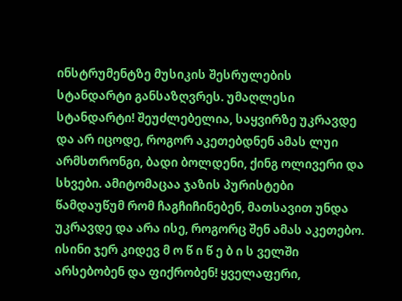ინსტრუმენტზე მუსიკის შესრულების სტანდარტი განსაზღვრეს. უმაღლესი სტანდარტი! შეუძლებელია, საყვირზე უკრავდე და არ იცოდე, როგორ აკეთებდნენ ამას ლუი არმსთრონგი, ბადი ბოლდენი, ქინგ ოლივერი და სხვები. ამიტომაცაა ჯაზის პურისტები წამდაუწუმ რომ ჩაგჩიჩინებენ, მათსავით უნდა უკრავდე და არა ისე, როგორც შენ ამას აკეთებო. ისინი ჯერ კიდევ მ ო წ ი წ ე ბ ი ს ველში არსებობენ და ფიქრობენ! ყველაფერი,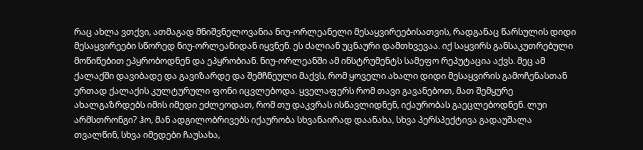რაც ახლა ვთქვი, ათმაგად მნიშვნელოვანია ნიუ-ორლეანელი მესაყვირეებისათვის, რადგანაც წარსულის დიდი მესაყვირეები სწორედ ნიუ-ორლეანიდან იყვნენ. ეს ძალიან უცნაური დამთხვევაა. იქ საყვირს განსაკუთრებული მოწიწებით ეპყრობოდნენ და ეპყრობიან. ნიუ-ორლეანში ამ ინსტრუმენტს სამეფო რეპუტაცია აქვს. მეც ამ ქალაქში დავიბადე და გავიზარდე და შემჩნეული მაქვს, რომ ყოველი ახალი დიდი მესაყვირის გამოჩენასთან ერთად ქალაქის კულტურული ფონი იცვლებოდა. ყველაფერს რომ თავი გავანებოთ, მათ შემყურე ახალგაზრდებს იმის იმედი ეძლეოდათ, რომ თუ დაკვრას ისწავლიდნენ, იქაურობას გაეცლებოდნენ. ლუი არმსთრონგი? ჰო, მან ადგილობრივებს იქაურობა სხვანაირად დაანახა, სხვა პერსპექტივა გადაუშალა თვალწინ, სხვა იმედები ჩაუსახა,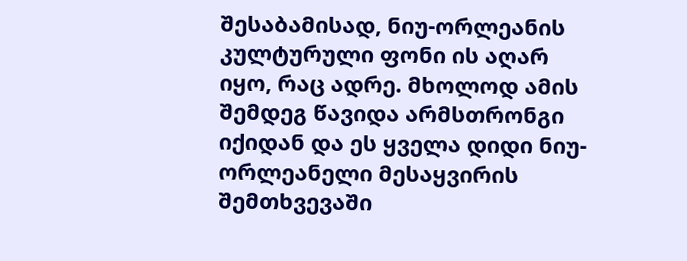შესაბამისად, ნიუ-ორლეანის კულტურული ფონი ის აღარ იყო, რაც ადრე. მხოლოდ ამის შემდეგ წავიდა არმსთრონგი იქიდან და ეს ყველა დიდი ნიუ-ორლეანელი მესაყვირის შემთხვევაში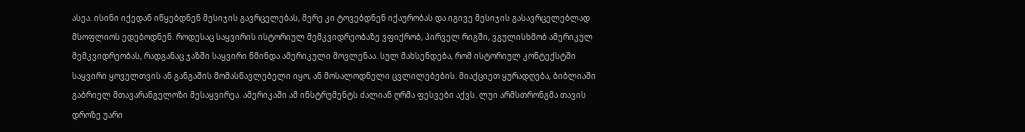ასეა. ისინი იქედან იწყებდნენ მესიჯის გავრცელებას, მერე კი ტოვებდნენ იქაურობას და იგივე მესიჯის გასავრცელებლად მსოფლიოს ედებოდნენ. როდესაც საყვირის ისტორიულ მემკვიდრეობაზე ვფიქრობ, პირველ რიგში, ვგულისხმობ ამერიკულ მემკვიდრეობას, რადგანაც ჯაზში საყვირი წმინდა ამერიკული მოვლენაა. სულ მახსენდება, რომ ისტორიულ კონტექსტში საყვირი ყოველთვის ან განგაშის მომასწავლებელი იყო, ან მოსალოდნელი ცვლილებების. მიაქციეთ ყურადღება, ბიბლიაში გაბრიელ მთავარანგელოზი მესაყვირეა. ამერიკაში ამ ინსტრუმენტს ძალიან ღრმა ფესვები აქვს. ლუი არმსთრონგმა თავის დროზე უარი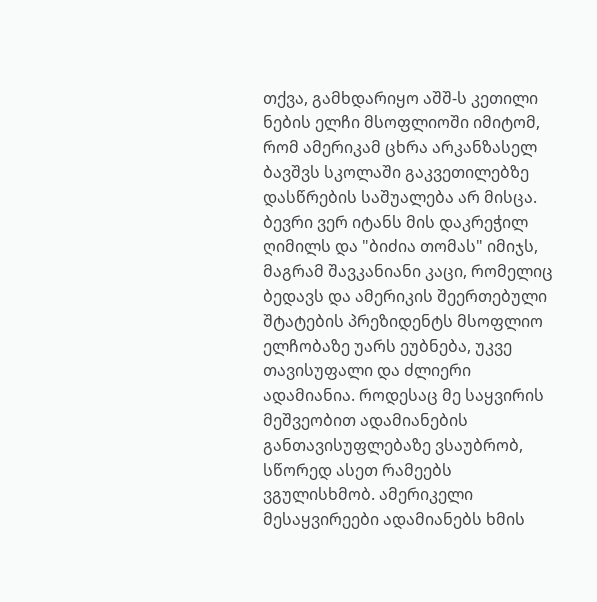თქვა, გამხდარიყო აშშ-ს კეთილი ნების ელჩი მსოფლიოში იმიტომ, რომ ამერიკამ ცხრა არკანზასელ ბავშვს სკოლაში გაკვეთილებზე დასწრების საშუალება არ მისცა. ბევრი ვერ იტანს მის დაკრეჭილ ღიმილს და "ბიძია თომას" იმიჯს, მაგრამ შავკანიანი კაცი, რომელიც ბედავს და ამერიკის შეერთებული შტატების პრეზიდენტს მსოფლიო ელჩობაზე უარს ეუბნება, უკვე თავისუფალი და ძლიერი ადამიანია. როდესაც მე საყვირის მეშვეობით ადამიანების განთავისუფლებაზე ვსაუბრობ, სწორედ ასეთ რამეებს ვგულისხმობ. ამერიკელი მესაყვირეები ადამიანებს ხმის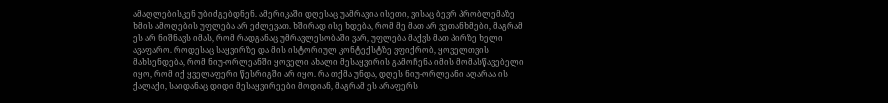ამაღლებისკენ უბიძგებდნენ. ამერიკაში დღესაც უამრავია ისეთი, ვისაც ბევრ პრობლემაზე ხმის ამოღების უფლება არ ეძლევათ. ხშირად ისე ხდება, რომ მე მათ არ ვეთანხმები, მაგრამ ეს არ ნიშნავს იმას, რომ რადგანაც უმრავლესობაში ვარ, უფლება მაქვს მათ პირზე ხელი ავაფარო. როდესაც საყვირზე და მის ისტორიულ კონტექსტზე ვფიქრობ, ყოველთვის მახსენდება, რომ ნიუ-ორლეანში ყოველი ახალი მესაყვირის გამოჩენა იმის მომასწავებელი იყო, რომ იქ ყველაფერი წესრიგში არ იყო. რა თქმა უნდა, დღეს ნიუ-ორლეანი აღარაა ის ქალაქი, საიდანაც დიდი მესაყვირეები მოდიან, მაგრამ ეს არაფერს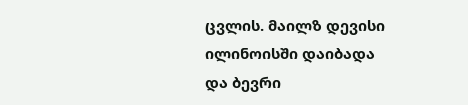ცვლის. მაილზ დევისი ილინოისში დაიბადა და ბევრი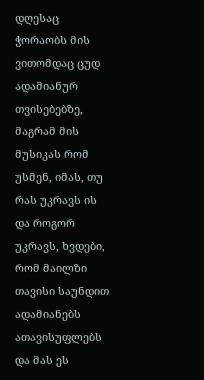დღესაც ჭორაობს მის ვითომდაც ცუდ ადამიანურ თვისებებზე, მაგრამ მის მუსიკას რომ უსმენ, იმას, თუ რას უკრავს ის და როგორ უკრავს, ხვდები, რომ მაილზი თავისი საუნდით ადამიანებს ათავისუფლებს და მას ეს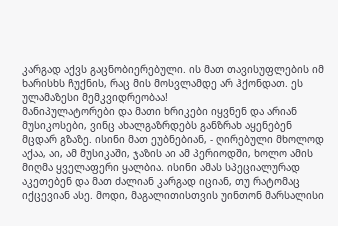კარგად აქვს გაცნობიერებული. ის მათ თავისუფლების იმ ხარისხს ჩუქნის, რაც მის მოსვლამდე არ ჰქონდათ. ეს ულამაზესი მემკვიდრეობაა!
მანიპულატორები და მათი ხრიკები იყვნენ და არიან მუსიკოსები, ვინც ახალგაზრდებს განზრახ აყენებენ მცდარ გზაზე. ისინი მათ ეუბნებიან, - ღირებული მხოლოდ აქაა, აი, ამ მუსიკაში, ჯაზის აი ამ პერიოდში, ხოლო ამის მიღმა ყველაფერი ყალბია. ისინი ამას სპეციალურად აკეთებენ და მათ ძალიან კარგად იციან, თუ რატომაც იქცევიან ასე. მოდი, მაგალითისთვის უინთონ მარსალისი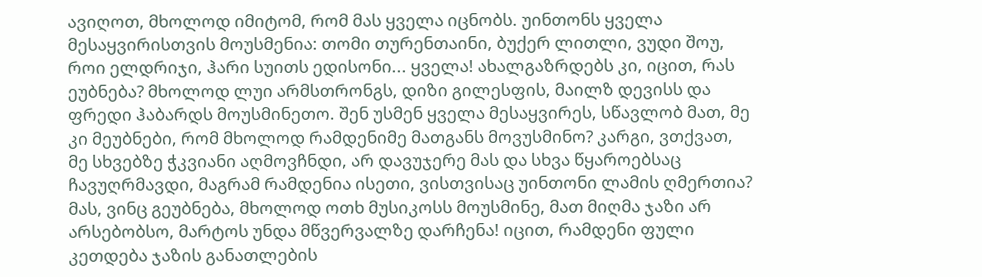ავიღოთ, მხოლოდ იმიტომ, რომ მას ყველა იცნობს. უინთონს ყველა მესაყვირისთვის მოუსმენია: თომი თურენთაინი, ბუქერ ლითლი, ვუდი შოუ, როი ელდრიჯი, ჰარი სუითს ედისონი... ყველა! ახალგაზრდებს კი, იცით, რას ეუბნება? მხოლოდ ლუი არმსთრონგს, დიზი გილესფის, მაილზ დევისს და ფრედი ჰაბარდს მოუსმინეთო. შენ უსმენ ყველა მესაყვირეს, სწავლობ მათ, მე კი მეუბნები, რომ მხოლოდ რამდენიმე მათგანს მოვუსმინო? კარგი, ვთქვათ, მე სხვებზე ჭკვიანი აღმოვჩნდი, არ დავუჯერე მას და სხვა წყაროებსაც ჩავუღრმავდი, მაგრამ რამდენია ისეთი, ვისთვისაც უინთონი ლამის ღმერთია? მას, ვინც გეუბნება, მხოლოდ ოთხ მუსიკოსს მოუსმინე, მათ მიღმა ჯაზი არ არსებობსო, მარტოს უნდა მწვერვალზე დარჩენა! იცით, რამდენი ფული კეთდება ჯაზის განათლების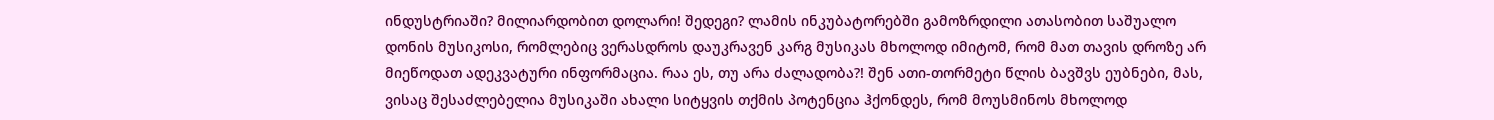ინდუსტრიაში? მილიარდობით დოლარი! შედეგი? ლამის ინკუბატორებში გამოზრდილი ათასობით საშუალო დონის მუსიკოსი, რომლებიც ვერასდროს დაუკრავენ კარგ მუსიკას მხოლოდ იმიტომ, რომ მათ თავის დროზე არ მიეწოდათ ადეკვატური ინფორმაცია. რაა ეს, თუ არა ძალადობა?! შენ ათი-თორმეტი წლის ბავშვს ეუბნები, მას, ვისაც შესაძლებელია მუსიკაში ახალი სიტყვის თქმის პოტენცია ჰქონდეს, რომ მოუსმინოს მხოლოდ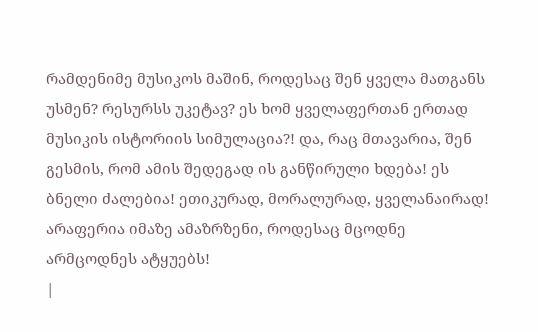რამდენიმე მუსიკოს მაშინ, როდესაც შენ ყველა მათგანს უსმენ? რესურსს უკეტავ? ეს ხომ ყველაფერთან ერთად მუსიკის ისტორიის სიმულაცია?! და, რაც მთავარია, შენ გესმის, რომ ამის შედეგად ის განწირული ხდება! ეს ბნელი ძალებია! ეთიკურად, მორალურად, ყველანაირად! არაფერია იმაზე ამაზრზენი, როდესაც მცოდნე არმცოდნეს ატყუებს!
|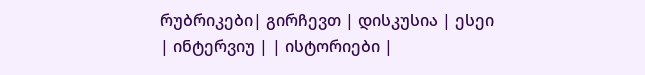რუბრიკები| გირჩევთ | დისკუსია | ესეი | ინტერვიუ | | ისტორიები |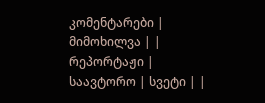კომენტარები | მიმოხილვა | | რეპორტაჟი | საავტორო | სვეტი | |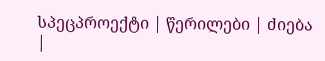სპეცპროექტი | წერილები | ძიება |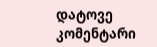დატოვე კომენტარი